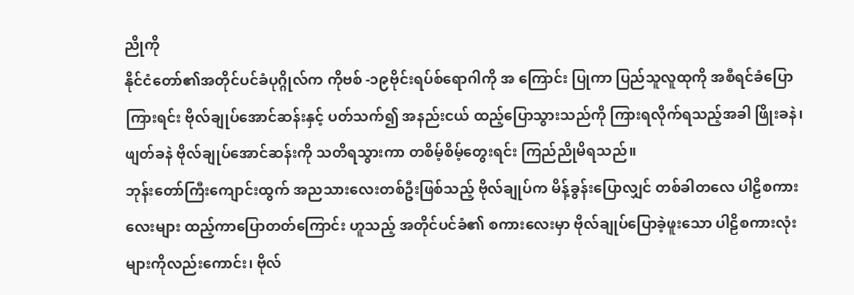ညိုကို
နိုင်ငံတော်၏အတိုင်ပင်ခံပုဂ္ဂိုလ်က ကိုဗစ် -၁၉ဗိုင်းရပ်စ်ရောဂါကို အ ကြောင်း ပြုကာ ပြည်သူလူထုကို အစီရင်ခံပြောကြားရင်း ဗိုလ်ချုပ်အောင်ဆန်းနှင့် ပတ်သက်၍ အနည်းငယ် ထည့်ပြောသွားသည်ကို ကြားရလိုက်ရသည့်အခါ ဖြိုးခနဲ၊ ဖျတ်ခနဲ ဗိုလ်ချုပ်အောင်ဆန်းကို သတိရသွားကာ တစိမ့်စိမ့်တွေးရင်း ကြည်ညိုမိရသည်။
ဘုန်းတော်ကြီးကျောင်းထွက် အညသားလေးတစ်ဦးဖြစ်သည့် ဗိုလ်ချုပ်က မိန့်ခွန်းပြောလျှင် တစ်ခါတလေ ပါဠိစကားလေးများ ထည့်ကာပြောတတ်ကြောင်း ဟူသည့် အတိုင်ပင်ခံ၏ စကားလေးမှာ ဗိုလ်ချုပ်ပြောခဲ့ဖူးသော ပါဠိစကားလုံးများကိုလည်းကောင်း၊ ဗိုလ်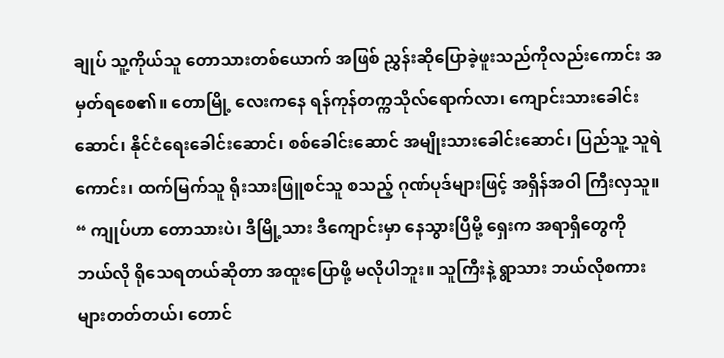ချုပ် သူ့ကိုယ်သူ တောသားတစ်ယောက် အဖြစ် ညွှန်းဆိုပြောခဲ့ဖူးသည်ကိုလည်းကောင်း အမှတ်ရစေ၏။ တောမြို့ လေးကနေ ရန်ကုန်တက္ကသိုလ်ရောက်လာ၊ ကျောင်းသားခေါင်းဆောင်၊ နိုင်ငံရေးခေါင်းဆောင်၊ စစ်ခေါင်းဆောင် အမျိုးသားခေါင်းဆောင်၊ ပြည်သူ့ သူရဲကောင်း၊ ထက်မြက်သူ ရိုးသားဖြူစင်သူ စသည့် ဂုဏ်ပုဒ်များဖြင့် အရှိန်အဝါ ကြီးလှသူ။
“ ကျုပ်ဟာ တောသားပဲ၊ ဒီမြို့သား ဒီကျောင်းမှာ နေသွားပြီမို့ ရှေးက အရာရှိတွေကို ဘယ်လို ရိုသေရတယ်ဆိုတာ အထူးပြောဖို့ မလိုပါဘူး။ သူကြီးနဲ့ ရွာသား ဘယ်လိုစကားများတတ်တယ်၊ တောင်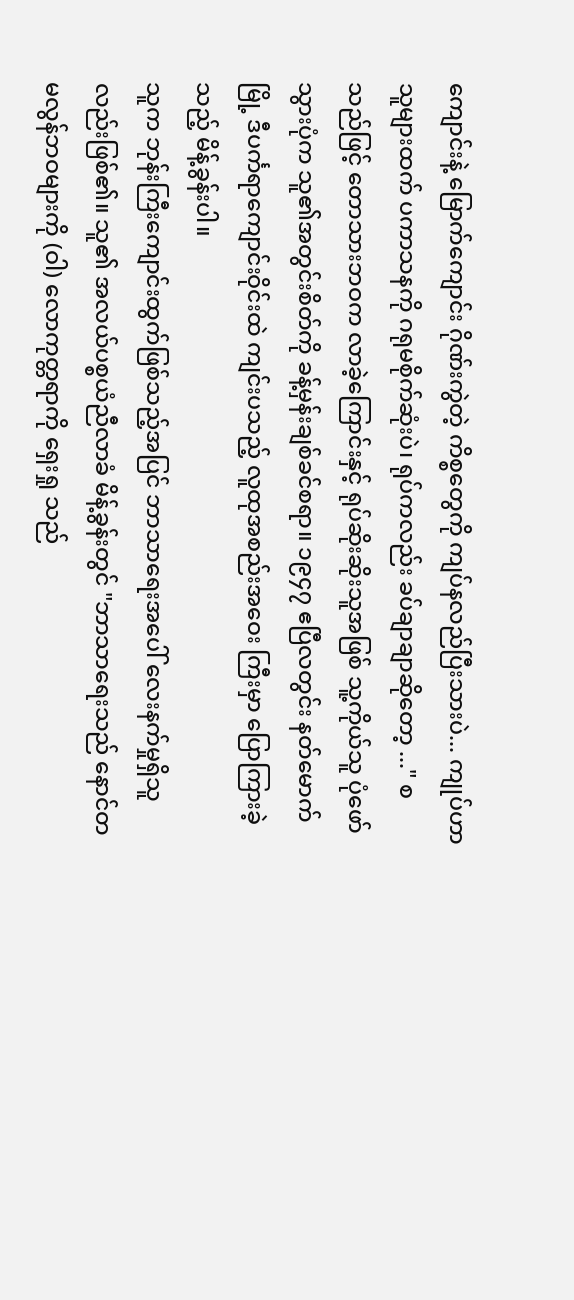ကျောင်းနဲ့ မြောက်ကျောင်း ဂိုဏ်းကွဲတဲ့ ကိစ္စတွေကို ကျပ်နလည်ပြီးသားပဲ... ကျုပ်ဟာ သူများထက် ပကာသနကို ဂရုမစိုက်ဆုံးပဲ၊ ရုပ်ကလည်း ခပ်ချာချာဆိုတော့ ..." စသည်ဖြင့် တောသားဘဝက လာခဲ့ကြောင်းနှင့် ရုပ်ဆိုးဆိုးသူအဖြစ် သူ့ကိုယ်သူ ပုံဖော် သွားပုံက သူ၏အတွင်းစိတ်ကို ခန့်မှန်းချစ်ခင်စရာ။ ၁၉၄၇ ဧပြီလတွင်း နတ်မောက်မြို့ ဒီပင်္ကရာကျောင်းဝိုင်းထဲ ကျင်းပသည့် လူထုအစည်းအဝေး ကြီးမှာ ပြောကြားခဲ့သည့် မိန့်ခွန်းပါ။
သူက ဘုန်းကြီးကျောင်းထွက်ဖြစ်သည့်အပြင် ဘာသာရေးအပေါ် လေးနက်မှုရှိသူလည်းဖြစ်၏။ သူ၏ အလယ်ပစ္စယံညီလာခံ မိန့်ခွန်းတွင် "ဘာသာရေးသည် နောင်တမလွန်ဘဝများကို (ဝါ) လောကုတ္တရာကို ရှေးရှု သည်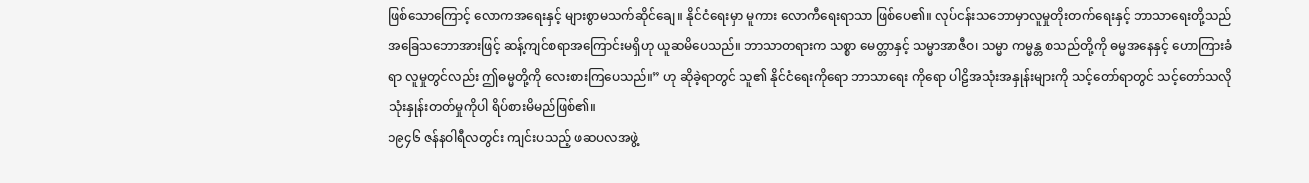ဖြစ်သောကြောင့် လောကအရေးနှင့် များစွာမသက်ဆိုင်ချေ။ နိုင်ငံရေးမှာ မူကား လောကီရေးရာသာ ဖြစ်ပေ၏။ လုပ်ငန်းသဘောမှာလူမှုတိုးတက်ရေးနှင့် ဘာသာရေးတို့သည် အခြေသဘောအားဖြင့် ဆန့်ကျင်စရာအကြောင်းမရှိဟု ယူဆမိပေသည်။ ဘာသာတရားက သစ္စာ မေတ္တာနှင့် သမ္မာအာဇီဝ၊ သမ္မာ ကမ္မန္တ စသည်တို့ကို ဓမ္မအနေနှင့် ဟောကြားခံရာ လူမှုတွင်လည်း ဤဓမ္မတို့ကို လေးစားကြပေသည်။” ဟု ဆိုခဲ့ရာတွင် သူ၏ နိုင်ငံရေးကိုရော ဘာသာရေး ကိုရော ပါဠိအသုံးအနှုန်းများကို သင့်တော်ရာတွင် သင့်တော်သလို သုံးနှုန်းတတ်မှုကိုပါ ရိပ်စားမိမည်ဖြစ်၏။
၁၉၄၆ ဇန်နဝါရီလတွင်း ကျင်းပသည့် ဖဆပလအဖွဲ့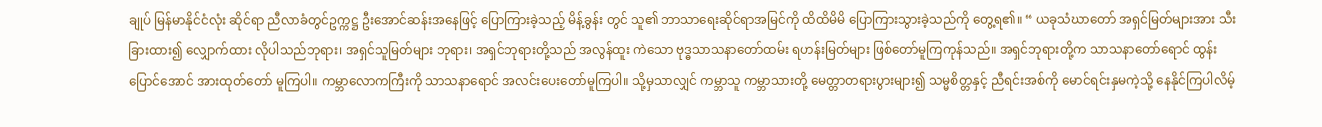ချုပ် မြန်မာနိုင်ငံလုံး ဆိုင်ရာ ညီလာခံတွင်ဥက္ကဋ္ဌ ဦးအောင်ဆန်းအနေဖြင့် ပြောကြားခဲ့သည့် မိန့်ခွန်း တွင် သူ၏ ဘာသာရေးဆိုင်ရာအမြင်ကို ထိထိမိမိ ပြောကြားသွားခဲ့သည်ကို တွေ့ရ၏။ “ ယခုသံဃာတော် အရှင်မြတ်များအား သီးခြားထား၍ လျှောက်ထား လိုပါသည်ဘုရား၊ အရှင်သူမြတ်များ ဘုရား၊ အရှင်ဘုရားတို့သည် အလွန်ထူး ကဲသော ဗုဒ္ဓသာသနာတော်ထမ်း ရဟန်းမြတ်များ ဖြစ်တော်မူကြကုန်သည်။ အရှင်ဘုရားတို့က သာသနာတော်ရောင် ထွန်းပြောင်အောင် အားထုတ်တော် မူကြပါ။ ကမ္ဘာလောကကြီးကို သာသနာရောင် အလင်းပေးတော်မူကြပါ။ သို့မှသာလျှင် ကမ္ဘာသူ ကမ္ဘာသားတို့ မေတ္တာတရားပွားများ၍ သမ္မစိတ္တနှင့် ညီရင်းအစ်ကို မောင်ရင်းနှမကဲ့သို့ နေနိုင်ကြပါလိမ့်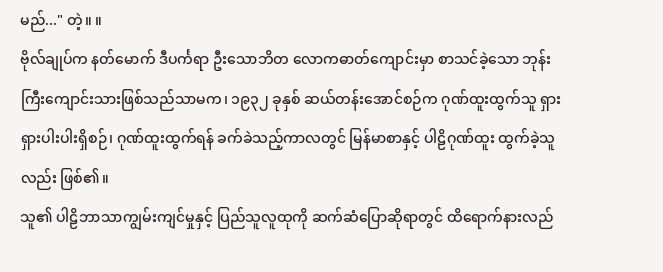မည်..." တဲ့။ ။
ဗိုလ်ချုပ်က နတ်မောက် ဒီပင်္ကရာ ဦးသောဘိတ လောကဓာတ်ကျောင်းမှာ စာသင်ခဲ့သော ဘုန်းကြီးကျောင်းသားဖြစ်သည်သာမက၊ ၁၉၃၂ ခုနှစ် ဆယ်တန်းအောင်စဉ်က ဂုဏ်ထူးထွက်သူ ရှားရှားပါးပါးရှိစဉ်၊ ဂုဏ်ထူးထွက်ရန် ခက်ခဲသည့်ကာလတွင် မြန်မာစာနှင့် ပါဠိဂုဏ်ထူး ထွက်ခဲ့သူလည်း ဖြစ်၏။
သူ၏ ပါဠိဘာသာကျွမ်းကျင်မှုနှင့် ပြည်သူလူထုကို ဆက်ဆံပြောဆိုရာတွင် ထိရောက်နားလည်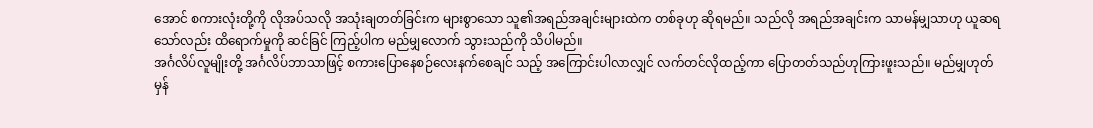အောင် စကားလုံးတို့ကို လိုအပ်သလို အသုံးချတတ်ခြင်းက များစွာသော သူ၏အရည်အချင်းများထဲက တစ်ခုဟု ဆိုရမည်။ သည်လို အရည်အချင်းက သာမန်မျှသာဟု ယူဆရသော်လည်း ထိရောက်မှုကို ဆင်ခြင် ကြည့်ပါက မည်မျှလောက် သွားသည်ကို သိပါမည်။
အင်္ဂလိပ်လူမျိုးတို့ အင်္ဂလိပ်ဘာသာဖြင့် စကားပြောနေစဉ်လေးနက်စေချင် သည့် အကြောင်းပါလာလျှင် လက်တင်လိုထည့်ကာ ပြောတတ်သည်ဟုကြားဖူးသည်။ မည်မျှဟုတ်မှန်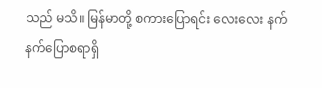သည် မသိ။ မြန်မာတို့ စကားပြောရင်း လေးလေး နက်နက်ပြောစရာရှိ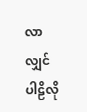လာလျှင် ပါဠိလို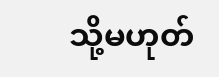သို့မဟုတ်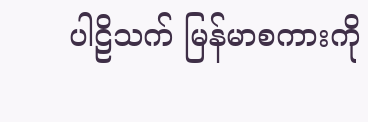ပါဠိသက် မြန်မာစကားကို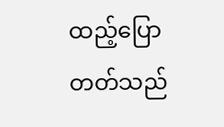ထည့်ပြောတတ်သည်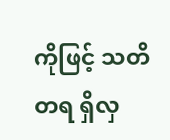ကိုဖြင့် သတိတရ ရှိလှ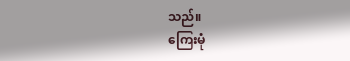သည်။
ကြေးမုံ